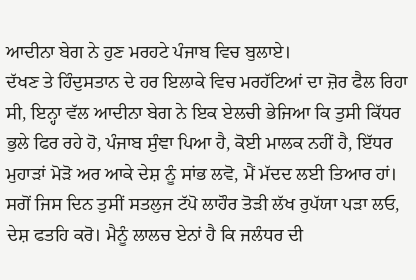ਆਦੀਨਾ ਬੇਗ ਨੇ ਹੁਣ ਮਰਹਟੇ ਪੰਜਾਬ ਵਿਚ ਬੁਲਾਏ।
ਦੱਖਣ ਤੇ ਹਿੰਦੁਸਤਾਨ ਦੇ ਹਰ ਇਲਾਕੇ ਵਿਚ ਮਰਹੱਟਿਆਂ ਦਾ ਜ਼ੋਰ ਫੈਲ ਰਿਹਾ ਸੀ, ਇਨ੍ਹਾ ਵੱਲ ਆਦੀਨਾ ਬੇਗ ਨੇ ਇਕ ਏਲਚੀ ਭੇਜਿਆ ਕਿ ਤੁਸੀ ਕਿੱਧਰ ਭੁਲੇ ਫਿਰ ਰਹੇ ਹੋ, ਪੰਜਾਬ ਸੁੰਞਾ ਪਿਆ ਹੈ, ਕੋਈ ਮਾਲਕ ਨਹੀਂ ਹੈ, ਇੱਧਰ ਮੁਹਾੜਾਂ ਮੋੜੋ ਅਰ ਆਕੇ ਦੇਸ਼ ਨੂੰ ਸਾਂਭ ਲਵੋ, ਮੈਂ ਮੱਦਦ ਲਈ ਤਿਆਰ ਹਾਂ। ਸਗੋਂ ਜਿਸ ਦਿਨ ਤੁਸੀਂ ਸਤਲੁਜ ਟੱਪੋ ਲਾਹੌਰ ਤੋੜੀ ਲੱਖ ਰੁਪੱਯਾ ਪੜਾ ਲਓ, ਦੇਸ਼ ਫਤਹਿ ਕਰੋ। ਮੈਨੂੰ ਲਾਲਚ ਏਨਾਂ ਹੈ ਕਿ ਜਲੰਧਰ ਦੀ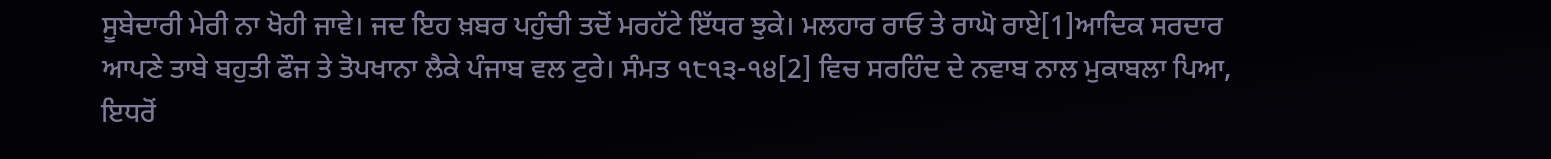ਸੂਬੇਦਾਰੀ ਮੇਰੀ ਨਾ ਖੋਹੀ ਜਾਵੇ। ਜਦ ਇਹ ਖ਼ਬਰ ਪਹੁੰਚੀ ਤਦੋਂ ਮਰਹੱਟੇ ਇੱਧਰ ਝੁਕੇ। ਮਲਹਾਰ ਰਾਓ ਤੇ ਰਾਘੋ ਰਾਏ[1]ਆਦਿਕ ਸਰਦਾਰ ਆਪਣੇ ਤਾਬੇ ਬਹੁਤੀ ਫੌਜ ਤੇ ਤੋਪਖਾਨਾ ਲੈਕੇ ਪੰਜਾਬ ਵਲ ਟੁਰੇ। ਸੰਮਤ ੧੮੧੩-੧੪[2] ਵਿਚ ਸਰਹਿੰਦ ਦੇ ਨਵਾਬ ਨਾਲ ਮੁਕਾਬਲਾ ਪਿਆ, ਇਧਰੋਂ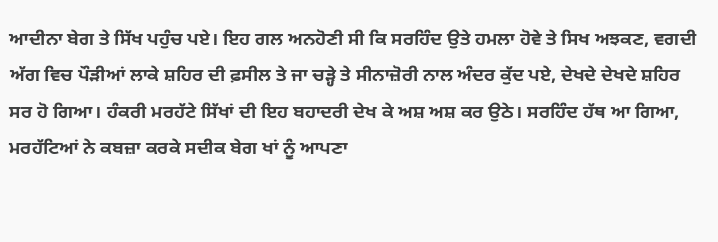ਆਦੀਨਾ ਬੇਗ ਤੇ ਸਿੱਖ ਪਹੁੰਚ ਪਏ। ਇਹ ਗਲ ਅਨਹੋਣੀ ਸੀ ਕਿ ਸਰਹਿੰਦ ਉਤੇ ਹਮਲਾ ਹੋਵੇ ਤੇ ਸਿਖ ਅਝਕਣ, ਵਗਦੀ ਅੱਗ ਵਿਚ ਪੌੜੀਆਂ ਲਾਕੇ ਸ਼ਹਿਰ ਦੀ ਫ਼ਸੀਲ ਤੇ ਜਾ ਚੜ੍ਹੇ ਤੇ ਸੀਨਾਜ਼ੋਰੀ ਨਾਲ ਅੰਦਰ ਕੁੱਦ ਪਏ, ਦੇਖਦੇ ਦੇਖਦੇ ਸ਼ਹਿਰ ਸਰ ਹੋ ਗਿਆ। ਹੰਕਰੀ ਮਰਹੱਟੇ ਸਿੱਖਾਂ ਦੀ ਇਹ ਬਹਾਦਰੀ ਦੇਖ ਕੇ ਅਸ਼ ਅਸ਼ ਕਰ ਉਠੇ। ਸਰਹਿੰਦ ਹੱਥ ਆ ਗਿਆ, ਮਰਹੱਟਿਆਂ ਨੇ ਕਬਜ਼ਾ ਕਰਕੇ ਸਦੀਕ ਬੇਗ ਖਾਂ ਨੂੰ ਆਪਣਾ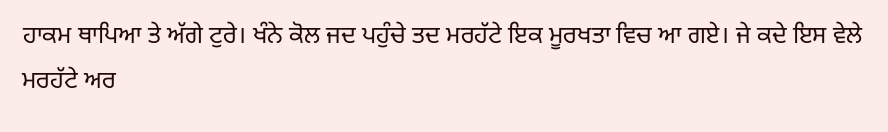ਹਾਕਮ ਥਾਪਿਆ ਤੇ ਅੱਗੇ ਟੁਰੇ। ਖੰਨੇ ਕੋਲ ਜਦ ਪਹੁੰਚੇ ਤਦ ਮਰਹੱਟੇ ਇਕ ਮੂਰਖਤਾ ਵਿਚ ਆ ਗਏ। ਜੇ ਕਦੇ ਇਸ ਵੇਲੇ ਮਰਹੱਟੇ ਅਰ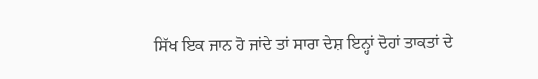ਸਿੱਖ ਇਕ ਜਾਨ ਹੋ ਜਾਂਦੇ ਤਾਂ ਸਾਰਾ ਦੇਸ਼ ਇਨ੍ਹਾਂ ਦੋਹਾਂ ਤਾਕਤਾਂ ਦੇ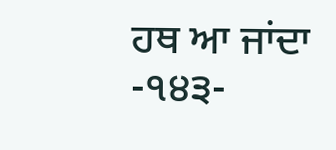ਹਥ ਆ ਜਾਂਦਾ
-੧੪੩-